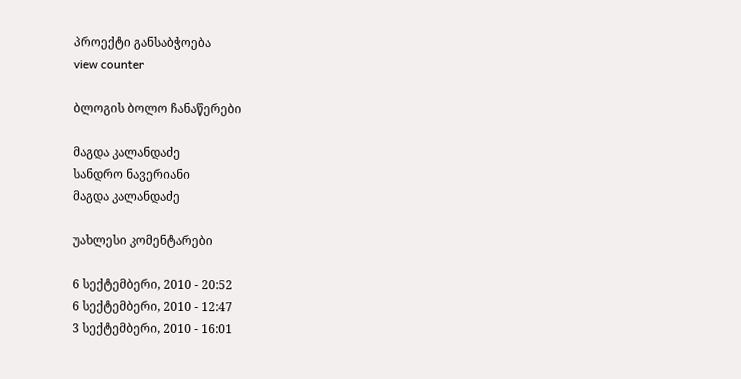პროექტი განსაბჭოება
view counter

ბლოგის ბოლო ჩანაწერები

მაგდა კალანდაძე
სანდრო ნავერიანი
მაგდა კალანდაძე

უახლესი კომენტარები

6 სექტემბერი, 2010 - 20:52
6 სექტემბერი, 2010 - 12:47
3 სექტემბერი, 2010 - 16:01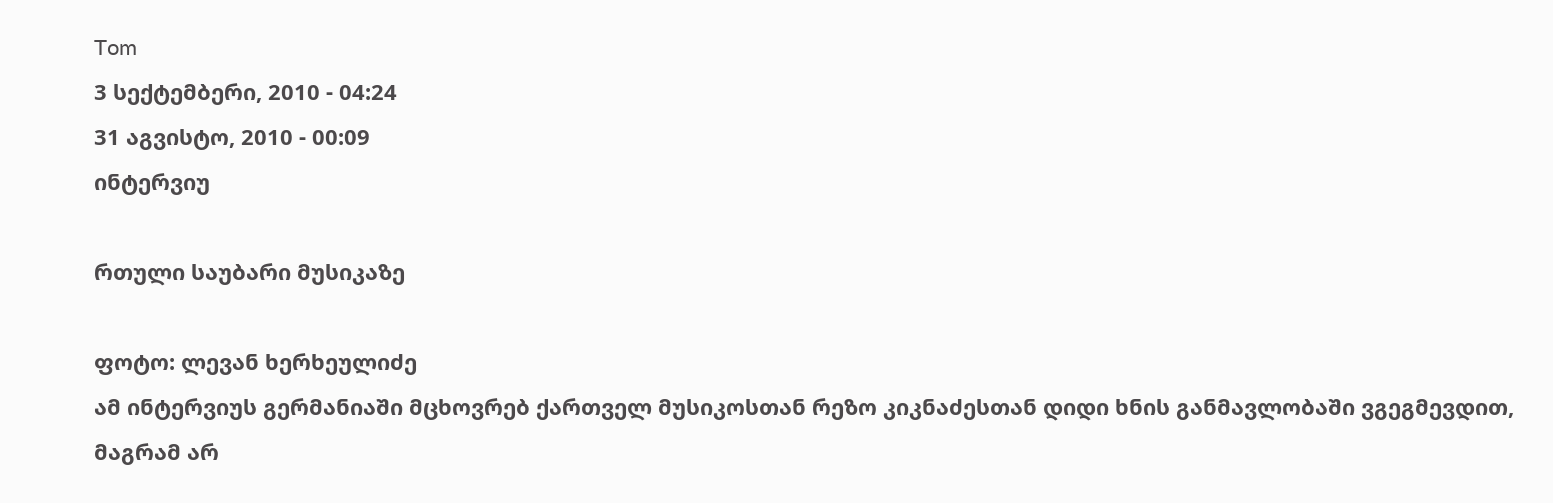Tom
3 სექტემბერი, 2010 - 04:24
31 აგვისტო, 2010 - 00:09
ინტერვიუ

რთული საუბარი მუსიკაზე

ფოტო: ლევან ხერხეულიძე
ამ ინტერვიუს გერმანიაში მცხოვრებ ქართველ მუსიკოსთან რეზო კიკნაძესთან დიდი ხნის განმავლობაში ვგეგმევდით, მაგრამ არ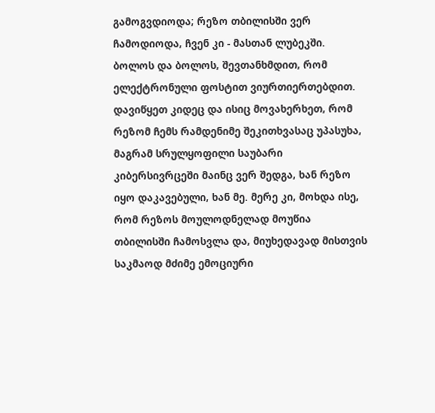გამოგვდიოდა; რეზო თბილისში ვერ ჩამოდიოდა, ჩვენ კი - მასთან ლუბეკში. ბოლოს და ბოლოს, შევთანხმდით, რომ ელექტრონული ფოსტით ვიურთიერთებდით. დავიწყეთ კიდეც და ისიც მოვახერხეთ, რომ რეზომ ჩემს რამდენიმე შეკითხვასაც უპასუხა, მაგრამ სრულყოფილი საუბარი კიბერსივრცეში მაინც ვერ შედგა, ხან რეზო იყო დაკავებული, ხან მე. მერე კი, მოხდა ისე, რომ რეზოს მოულოდნელად მოუწია თბილისში ჩამოსვლა და, მიუხედავად მისთვის საკმაოდ მძიმე ემოციური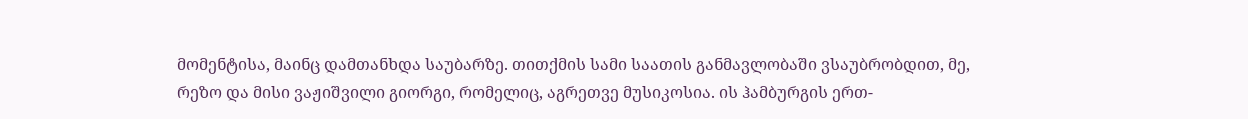მომენტისა, მაინც დამთანხდა საუბარზე. თითქმის სამი საათის განმავლობაში ვსაუბრობდით, მე, რეზო და მისი ვაჟიშვილი გიორგი, რომელიც, აგრეთვე მუსიკოსია. ის ჰამბურგის ერთ-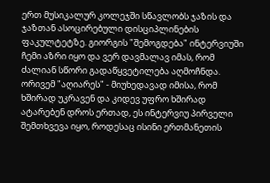ერთ მუსიკალურ კოლეჯში სწავლობს ჯაზის და ჯაზთან ასოცირებული დისციპლინების ფაკულტეტზე. გიორგის "შემოგდება" ინტერვიუში ჩემი აზრი იყო და ვერ დავმალავ იმას, რომ ძალიან სწორი გადაწყვეტილება აღმოჩნდა. ორივემ "აღიარეს" - მიუხედავად იმისა, რომ ხშირად უკრავენ და კიდევ უფრო ხშირად ატარებენ დროს ერთად, ეს ინტერვიუ პირველი შემთხვევა იყო, როდესაც ისინი ერთმანეთის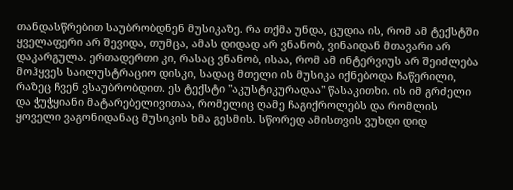თანდასწრებით საუბრობდნენ მუსიკაზე. რა თქმა უნდა, ცუდია ის, რომ ამ ტექსტში ყველაფერი არ შევიდა, თუმცა, ამას დიდად არ ვნანობ, ვინაიდან მთავარი არ დაკარგულა. ერთადერთი კი, რასაც ვნანობ, ისაა, რომ ამ ინტერვიუს არ შეიძლება მოჰყვეს საილუსტრაციო დისკი, სადაც მთელი ის მუსიკა იქნებოდა ჩაწერილი, რაზეც ჩვენ ვსაუბრობდით. ეს ტექსტი "აკუსტიკურადაა" წასაკითხი. ის იმ გრძელი და ჭუჭყიანი მატარებელივითაა, რომელიც ღამე ჩაგიქროლებს და რომლის ყოველი ვაგონიდანაც მუსიკის ხმა გესმის. სწორედ ამისთვის ვუხდი დიდ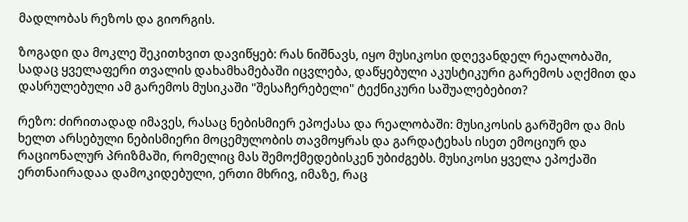მადლობას რეზოს და გიორგის.

ზოგადი და მოკლე შეკითხვით დავიწყებ: რას ნიშნავს, იყო მუსიკოსი დღევანდელ რეალობაში, სადაც ყველაფერი თვალის დახამხამებაში იცვლება, დაწყებული აკუსტიკური გარემოს აღქმით და დასრულებული ამ გარემოს მუსიკაში "შესაჩერებელი" ტექნიკური საშუალებებით?

რეზო: ძირითადად იმავეს, რასაც ნებისმიერ ეპოქასა და რეალობაში: მუსიკოსის გარშემო და მის ხელთ არსებული ნებისმიერი მოცემულობის თავმოყრას და გარდატეხას ისეთ ემოციურ და რაციონალურ პრიზმაში, რომელიც მას შემოქმედებისკენ უბიძგებს. მუსიკოსი ყველა ეპოქაში ერთნაირადაა დამოკიდებული, ერთი მხრივ, იმაზე, რაც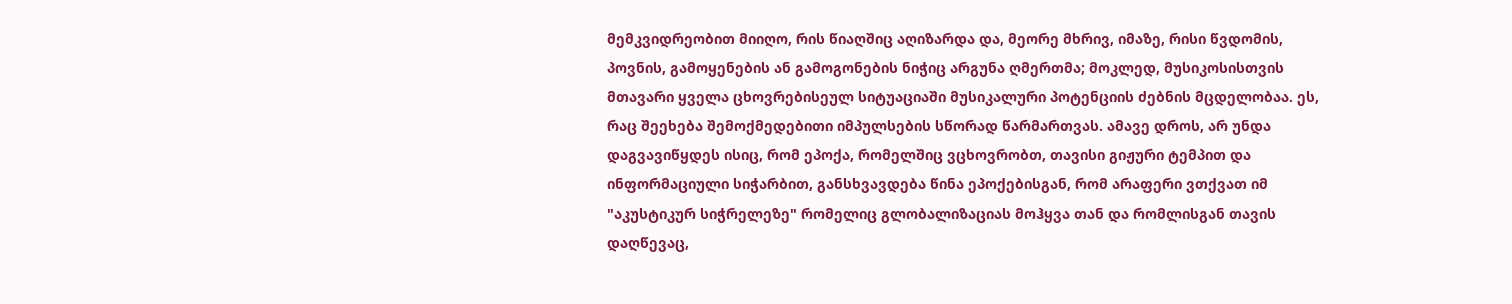მემკვიდრეობით მიიღო, რის წიაღშიც აღიზარდა და, მეორე მხრივ, იმაზე, რისი წვდომის, პოვნის, გამოყენების ან გამოგონების ნიჭიც არგუნა ღმერთმა; მოკლედ, მუსიკოსისთვის მთავარი ყველა ცხოვრებისეულ სიტუაციაში მუსიკალური პოტენციის ძებნის მცდელობაა. ეს, რაც შეეხება შემოქმედებითი იმპულსების სწორად წარმართვას. ამავე დროს, არ უნდა დაგვავიწყდეს ისიც, რომ ეპოქა, რომელშიც ვცხოვრობთ, თავისი გიჟური ტემპით და ინფორმაციული სიჭარბით, განსხვავდება წინა ეპოქებისგან, რომ არაფერი ვთქვათ იმ "აკუსტიკურ სიჭრელეზე" რომელიც გლობალიზაციას მოჰყვა თან და რომლისგან თავის დაღწევაც,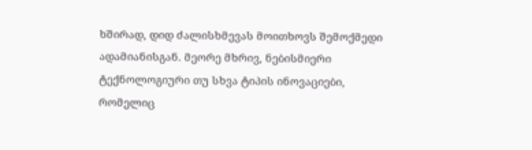ხშირად, დიდ ძალისხმევას მოითხოვს შემოქმედი ადამიანისგან. მეორე მხრივ, ნებისმიერი ტექნოლოგიური თუ სხვა ტიპის ინოვაციები, რომელიც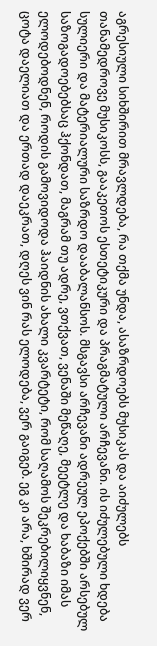აგრესიული სიხშირით მრავლდება, რა თქმა უნდა, ასაზრდოებს მუსიკას და აიძულებს თანამედროვე მუსიკოსს, გააკეთოს ესთეტიკური და პრაგმატული არჩევანი. ის იძულებული ხდება სულიერი და მატერიალური საზრდო დააბალანსოს. მსგავსი არჩევანი ადრეულ ეპოქებში არსებულ საზოგადოებებსაც ჰქონდათ, მაგრამ თუ ადრე, ვთქვათ, ვენაში მეწაღე, მეეტლე და ხაბაზი იმას ელოდებოდნენ, როდის გამოვიდოდა ჰაიდნის ახალი კვარტეტი, რომ საღამოს შეკრებილიყვნენ, ცოტა დაელიათ და ერთად დაეკრათ, დღეს ვინ რას ელოდება, ვერ გაიგებ. ეგ კი არა, ხშირად ვერ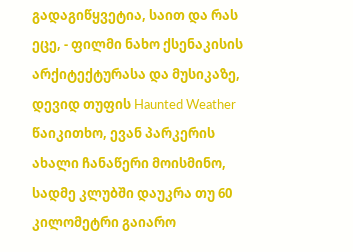გადაგიწყვეტია, საით და რას ეცე, - ფილმი ნახო ქსენაკისის არქიტექტურასა და მუსიკაზე, დევიდ თუფის Haunted Weather წაიკითხო, ევან პარკერის ახალი ჩანაწერი მოისმინო, სადმე კლუბში დაუკრა თუ 60 კილომეტრი გაიარო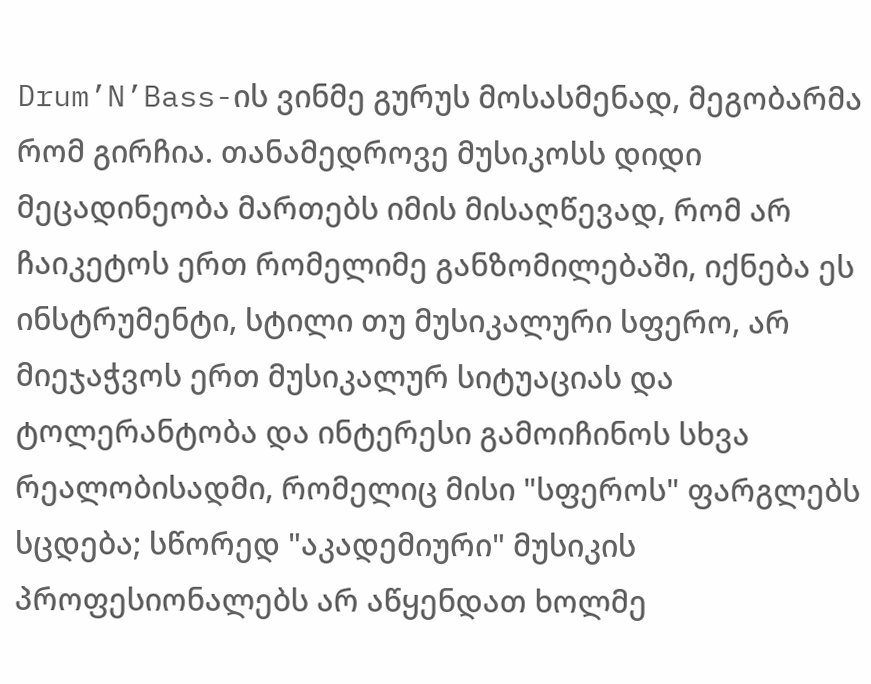Drum’N’Bass-ის ვინმე გურუს მოსასმენად, მეგობარმა რომ გირჩია. თანამედროვე მუსიკოსს დიდი მეცადინეობა მართებს იმის მისაღწევად, რომ არ ჩაიკეტოს ერთ რომელიმე განზომილებაში, იქნება ეს ინსტრუმენტი, სტილი თუ მუსიკალური სფერო, არ მიეჯაჭვოს ერთ მუსიკალურ სიტუაციას და ტოლერანტობა და ინტერესი გამოიჩინოს სხვა რეალობისადმი, რომელიც მისი "სფეროს" ფარგლებს სცდება; სწორედ "აკადემიური" მუსიკის პროფესიონალებს არ აწყენდათ ხოლმე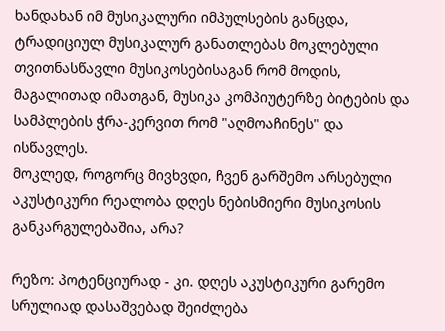ხანდახან იმ მუსიკალური იმპულსების განცდა, ტრადიციულ მუსიკალურ განათლებას მოკლებული თვითნასწავლი მუსიკოსებისაგან რომ მოდის, მაგალითად იმათგან, მუსიკა კომპიუტერზე ბიტების და სამპლების ჭრა-კერვით რომ "აღმოაჩინეს" და ისწავლეს.
მოკლედ, როგორც მივხვდი, ჩვენ გარშემო არსებული აკუსტიკური რეალობა დღეს ნებისმიერი მუსიკოსის განკარგულებაშია, არა?

რეზო: პოტენციურად - კი. დღეს აკუსტიკური გარემო სრულიად დასაშვებად შეიძლება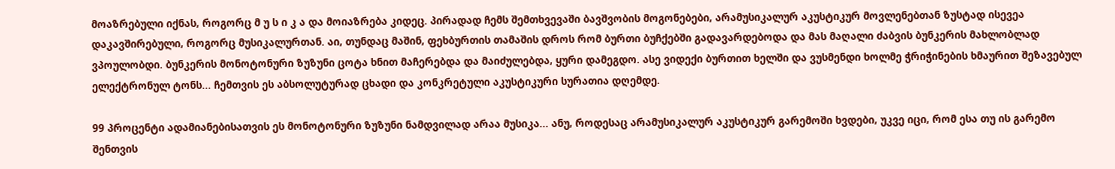მოაზრებული იქნას, როგორც მ უ ს ი კ ა და მოიაზრება კიდეც. პირადად ჩემს შემთხვევაში ბავშვობის მოგონებები, არამუსიკალურ აკუსტიკურ მოვლენებთან ზუსტად ისევეა დაკავშირებული, როგორც მუსიკალურთან. აი, თუნდაც მაშინ, ფეხბურთის თამაშის დროს რომ ბურთი ბუჩქებში გადავარდებოდა და მას მაღალი ძაბვის ბუნკერის მახლობლად ვპოულობდი. ბუნკერის მონოტონური ზუზუნი ცოტა ხნით მაჩერებდა და მაიძულებდა, ყური დამეგდო. ასე ვიდექი ბურთით ხელში და ვუსმენდი ხოლმე ჭრიჭინების ხმაურით შეზავებულ ელექტრონულ ტონს... ჩემთვის ეს აბსოლუტურად ცხადი და კონკრეტული აკუსტიკური სურათია დღემდე.

99 პროცენტი ადამიანებისათვის ეს მონოტონური ზუზუნი ნამდვილად არაა მუსიკა... ანუ, როდესაც არამუსიკალურ აკუსტიკურ გარემოში ხვდები, უკვე იცი, რომ ესა თუ ის გარემო შენთვის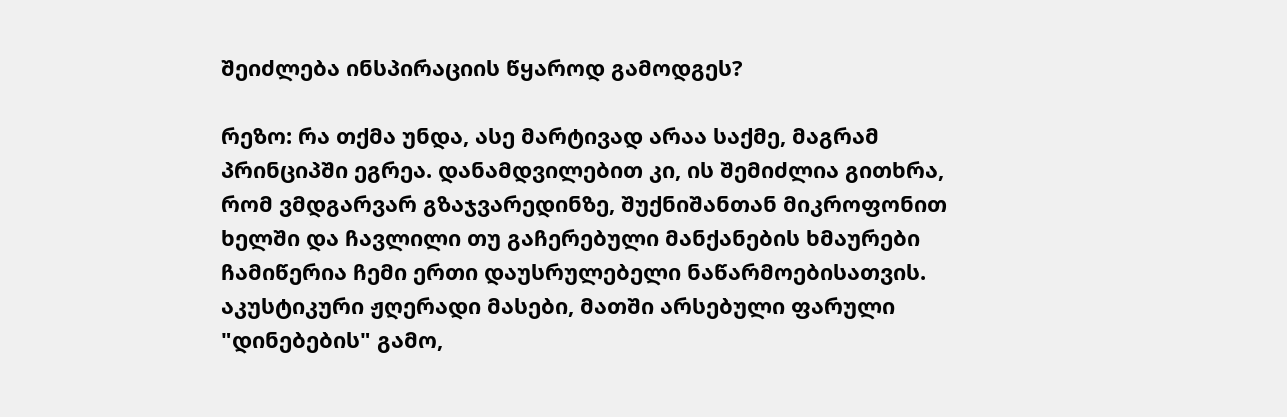შეიძლება ინსპირაციის წყაროდ გამოდგეს?

რეზო: რა თქმა უნდა, ასე მარტივად არაა საქმე, მაგრამ პრინციპში ეგრეა. დანამდვილებით კი, ის შემიძლია გითხრა, რომ ვმდგარვარ გზაჯვარედინზე, შუქნიშანთან მიკროფონით ხელში და ჩავლილი თუ გაჩერებული მანქანების ხმაურები ჩამიწერია ჩემი ერთი დაუსრულებელი ნაწარმოებისათვის. აკუსტიკური ჟღერადი მასები, მათში არსებული ფარული "დინებების" გამო,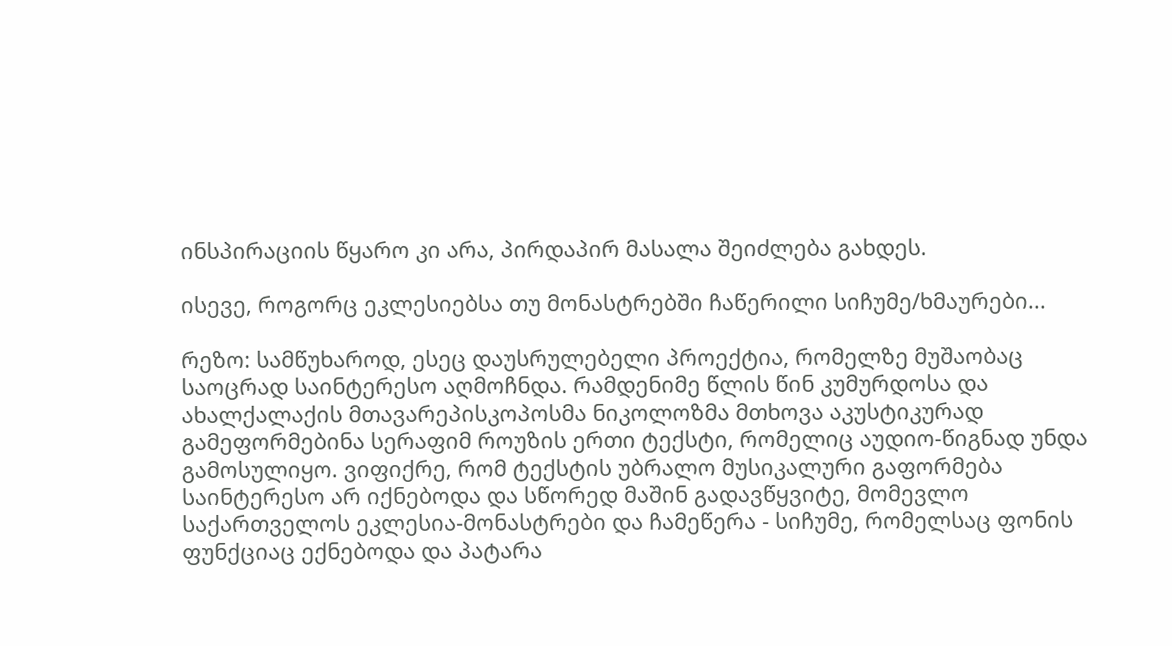ინსპირაციის წყარო კი არა, პირდაპირ მასალა შეიძლება გახდეს.

ისევე, როგორც ეკლესიებსა თუ მონასტრებში ჩაწერილი სიჩუმე/ხმაურები...

რეზო: სამწუხაროდ, ესეც დაუსრულებელი პროექტია, რომელზე მუშაობაც საოცრად საინტერესო აღმოჩნდა. რამდენიმე წლის წინ კუმურდოსა და ახალქალაქის მთავარეპისკოპოსმა ნიკოლოზმა მთხოვა აკუსტიკურად გამეფორმებინა სერაფიმ როუზის ერთი ტექსტი, რომელიც აუდიო-წიგნად უნდა გამოსულიყო. ვიფიქრე, რომ ტექსტის უბრალო მუსიკალური გაფორმება საინტერესო არ იქნებოდა და სწორედ მაშინ გადავწყვიტე, მომევლო საქართველოს ეკლესია-მონასტრები და ჩამეწერა - სიჩუმე, რომელსაც ფონის ფუნქციაც ექნებოდა და პატარა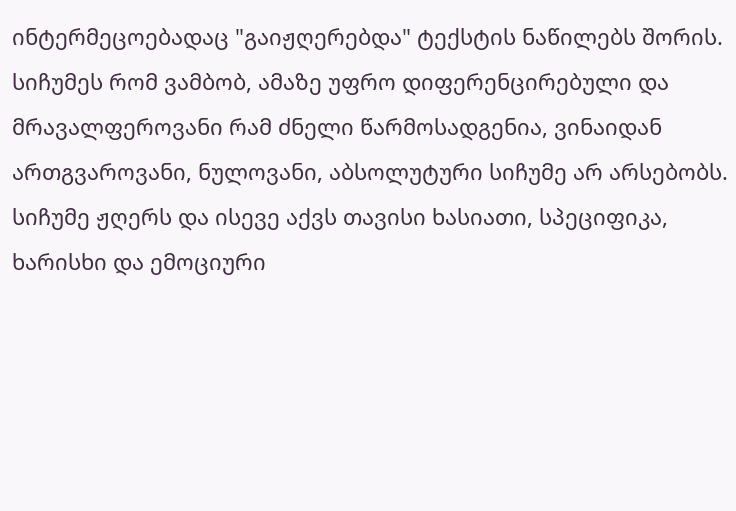ინტერმეცოებადაც "გაიჟღერებდა" ტექსტის ნაწილებს შორის. სიჩუმეს რომ ვამბობ, ამაზე უფრო დიფერენცირებული და მრავალფეროვანი რამ ძნელი წარმოსადგენია, ვინაიდან ართგვაროვანი, ნულოვანი, აბსოლუტური სიჩუმე არ არსებობს. სიჩუმე ჟღერს და ისევე აქვს თავისი ხასიათი, სპეციფიკა, ხარისხი და ემოციური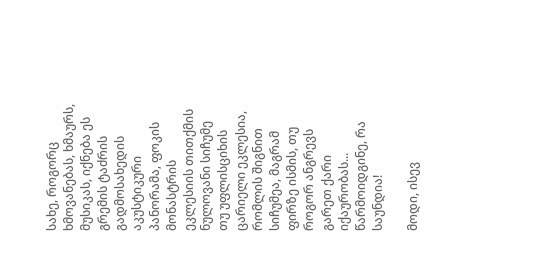სახე, როგორც ხმოვანებას, ხმაურს, მუსიკას, იქნება ეს გრემის ტაძრის გადმოსახედის აკუსტიკური პანორამა, ფოკის მონასტრის ეკლესიის თითქმის ნულოვანი სიჩუმე თუ უფლისციხის ცარიელი ეკლესია, რომლის შიგნით სიჩუმეა, მაგრამ ფირზე ისმის, თუ როგორ ანგრევს გარეთ ქარი იქაურობას... წარმოიდგინე, რა საუნდია!

მოდი, ისევ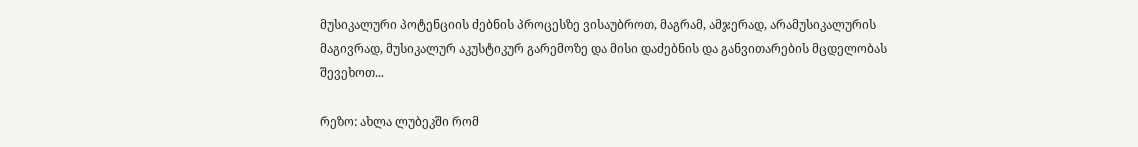მუსიკალური პოტენციის ძებნის პროცესზე ვისაუბროთ, მაგრამ, ამჯერად, არამუსიკალურის მაგივრად, მუსიკალურ აკუსტიკურ გარემოზე და მისი დაძებნის და განვითარების მცდელობას შევეხოთ...

რეზო: ახლა ლუბეკში რომ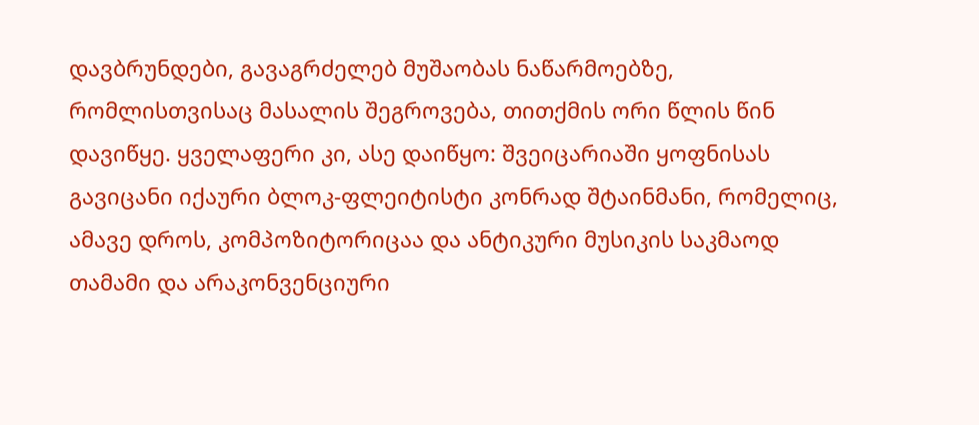დავბრუნდები, გავაგრძელებ მუშაობას ნაწარმოებზე, რომლისთვისაც მასალის შეგროვება, თითქმის ორი წლის წინ დავიწყე. ყველაფერი კი, ასე დაიწყო: შვეიცარიაში ყოფნისას გავიცანი იქაური ბლოკ-ფლეიტისტი კონრად შტაინმანი, რომელიც, ამავე დროს, კომპოზიტორიცაა და ანტიკური მუსიკის საკმაოდ თამამი და არაკონვენციური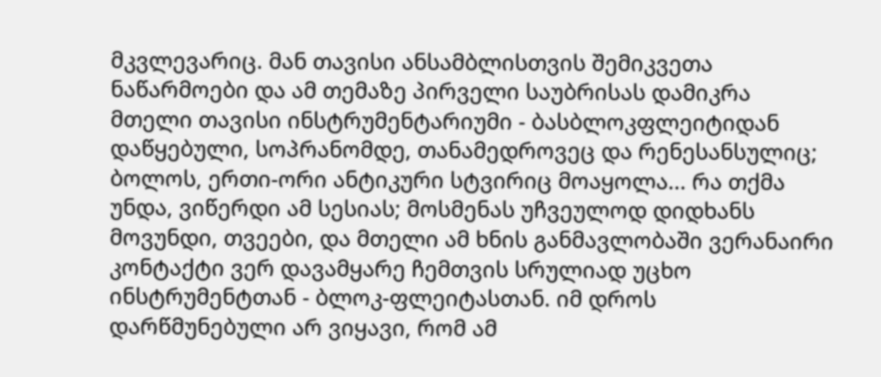მკვლევარიც. მან თავისი ანსამბლისთვის შემიკვეთა ნაწარმოები და ამ თემაზე პირველი საუბრისას დამიკრა მთელი თავისი ინსტრუმენტარიუმი - ბასბლოკფლეიტიდან დაწყებული, სოპრანომდე, თანამედროვეც და რენესანსულიც; ბოლოს, ერთი-ორი ანტიკური სტვირიც მოაყოლა... რა თქმა უნდა, ვიწერდი ამ სესიას; მოსმენას უჩვეულოდ დიდხანს მოვუნდი, თვეები, და მთელი ამ ხნის განმავლობაში ვერანაირი კონტაქტი ვერ დავამყარე ჩემთვის სრულიად უცხო ინსტრუმენტთან - ბლოკ-ფლეიტასთან. იმ დროს დარწმუნებული არ ვიყავი, რომ ამ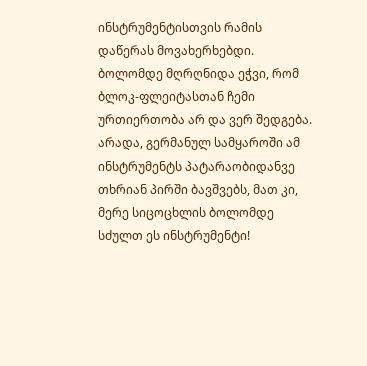ინსტრუმენტისთვის რამის დაწერას მოვახერხებდი. ბოლომდე მღრღნიდა ეჭვი, რომ ბლოკ-ფლეიტასთან ჩემი ურთიერთობა არ და ვერ შედგება. არადა, გერმანულ სამყაროში ამ ინსტრუმენტს პატარაობიდანვე თხრიან პირში ბავშვებს, მათ კი, მერე სიცოცხლის ბოლომდე სძულთ ეს ინსტრუმენტი!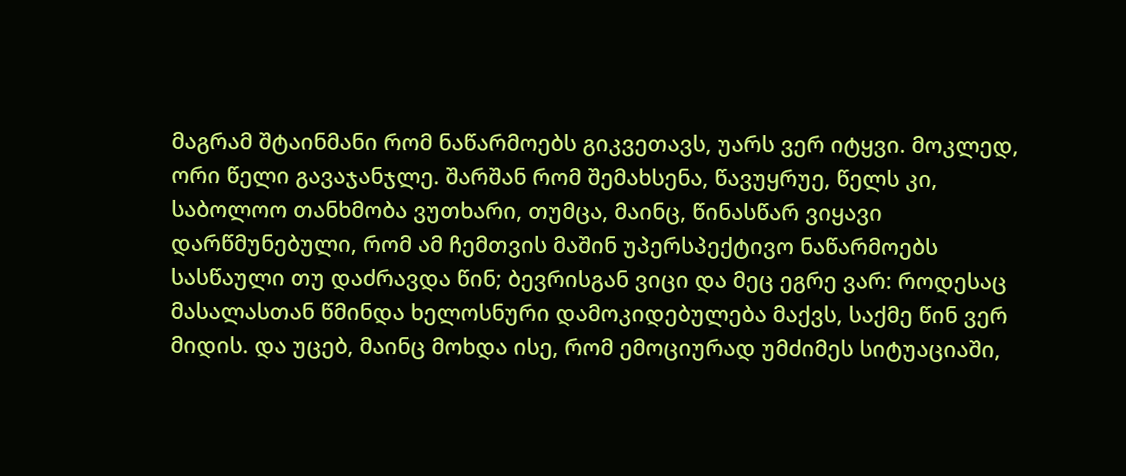მაგრამ შტაინმანი რომ ნაწარმოებს გიკვეთავს, უარს ვერ იტყვი. მოკლედ, ორი წელი გავაჯანჯლე. შარშან რომ შემახსენა, წავუყრუე, წელს კი, საბოლოო თანხმობა ვუთხარი, თუმცა, მაინც, წინასწარ ვიყავი დარწმუნებული, რომ ამ ჩემთვის მაშინ უპერსპექტივო ნაწარმოებს სასწაული თუ დაძრავდა წინ; ბევრისგან ვიცი და მეც ეგრე ვარ: როდესაც მასალასთან წმინდა ხელოსნური დამოკიდებულება მაქვს, საქმე წინ ვერ მიდის. და უცებ, მაინც მოხდა ისე, რომ ემოციურად უმძიმეს სიტუაციაში,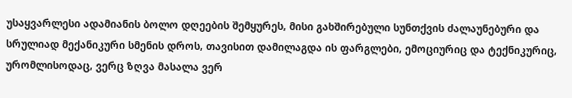უსაყვარლესი ადამიანის ბოლო დღეების შემყურეს, მისი გახშირებული სუნთქვის ძალაუნებური და სრულიად მექანიკური სმენის დროს, თავისით დამილაგდა ის ფარგლები, ემოციურიც და ტექნიკურიც, ურომლისოდაც, ვერც ზღვა მასალა ვერ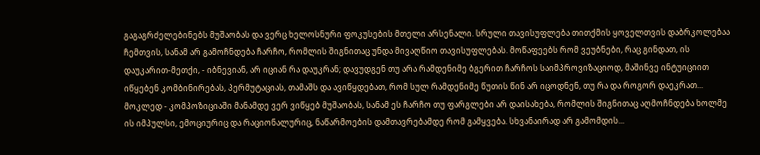გაგაგრძელებინებს მუშაობას და ვერც ხელოსნური ფოკუსების მთელი არსენალი. სრული თავისუფლება თითქმის ყოველთვის დაბრკოლებაა ჩემთვის, სანამ არ გამოჩნდება ჩარჩო, რომლის შიგნითაც უნდა მივაღწიო თავისუფლებას. მოწაფეებს რომ ვეუბნები, რაც გინდათ, ის დაუკარით-მეთქი, - იბნევიან, არ იციან რა დაუკრან; დავუდგენ თუ არა რამდენიმე ბგერით ჩარჩოს საიმპროვიზაციოდ, მაშინვე ინტუიციით იწყებენ კომბინირებას, პერმუტაციას, თამაშს და ავიწყდებათ, რომ სულ რამდენიმე წუთის წინ არ იცოდნენ, თუ რა და როგორ დაეკრათ... მოკლედ - კომპოზიციაში მანამდე ვერ ვიწყებ მუშაობას, სანამ ეს ჩარჩო თუ ფარგლები არ დაისახება, რომლის შიგნითაც აღმოჩნდება ხოლმე ის იმპულსი, ემოციურიც და რაციონალურიც, ნაწარმოების დამთავრებამდე რომ გამყვება. სხვანაირად არ გამომდის...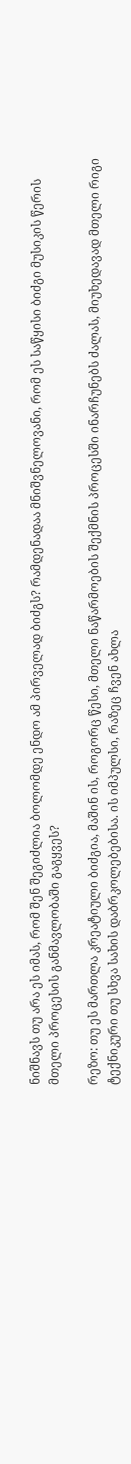ნიშნავს თუ არა ეს იმას, რომ შენ შეგიძლია ბოლომდე ენდო ამ პირველად ბიძგს? რამდენადაა მნიშვნელოვანი, რომ ეს საწყისი ბიძგი მუსიკის წერის მთელი პროცესის განმავლობაში გაგყვეს?

რეზო: თუ ეს მართლა კრეატიული ბიძგია, მაშინ ის, როგორც წესი, მთელი ნაწარმოების შექმნის პროცესში ინარჩუნებს ძალას, მიუხედავად მთელი რიგი ტექნიკური თუ სხვა სახის დაბრკოლებებისა. ის იმპულსი, რაზეც ჩვენ ახლა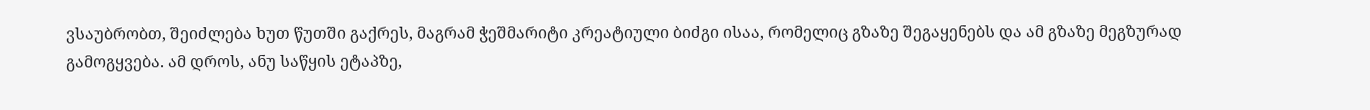ვსაუბრობთ, შეიძლება ხუთ წუთში გაქრეს, მაგრამ ჭეშმარიტი კრეატიული ბიძგი ისაა, რომელიც გზაზე შეგაყენებს და ამ გზაზე მეგზურად გამოგყვება. ამ დროს, ანუ საწყის ეტაპზე,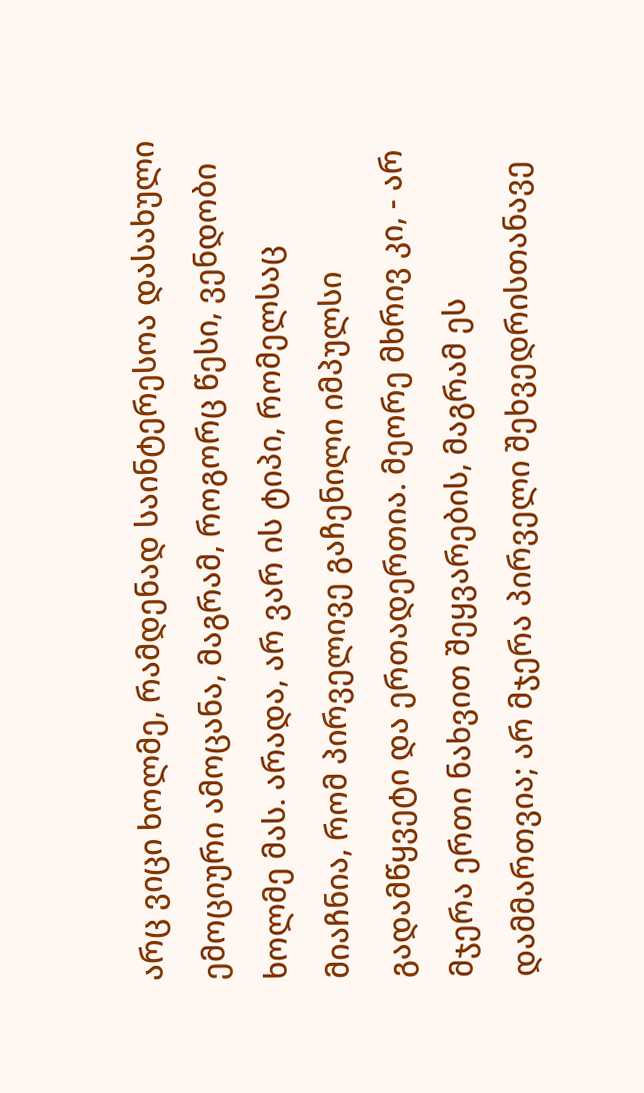არც ვიცი ხოლმე, რამდენად საინტერესოა დასახული ემოციური ამოცანა, მაგრამ, როგორც წესი, ვენდობი ხოლმე მას. არადა, არ ვარ ის ტიპი, რომელსაც მიაჩნია, რომ პირველივე გაჩენილი იმპულსი გადამწყვეტი და ერთადერთია. მეორე მხრივ კი, - არ მჯერა ერთი ნახვით შეყვარების, მაგრამ ეს დამმართვია; არ მჯერა პირველი შეხვედრისთანავე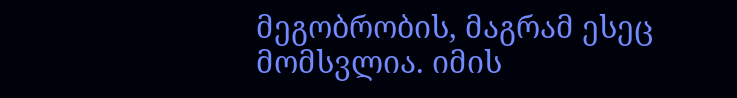მეგობრობის, მაგრამ ესეც მომსვლია. იმის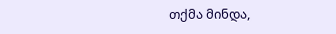თქმა მინდა,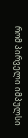რომ პირველი იმპულსი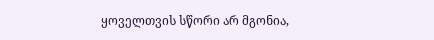ყოველთვის სწორი არ მგონია,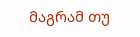მაგრამ თუ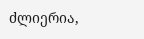ძლიერია,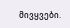მივყვები.